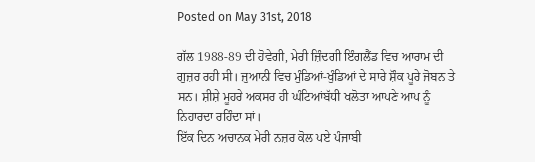Posted on May 31st, 2018

ਗੱਲ 1988-89 ਦੀ ਹੋਵੇਗੀ, ਮੇਰੀ ਜ਼ਿੰਦਗੀ ਇੰਗਲੈਂਡ ਵਿਚ ਆਰਾਮ ਦੀ ਗੁਜ਼ਰ ਰਹੀ ਸੀ। ਜੁਆਨੀ ਵਿਚ ਮੁੰਡਿਆਂ-ਖੁੰਡਿਆਂ ਦੇ ਸਾਰੇ ਸ਼ੌਕ ਪੂਰੇ ਜੋਬਨ ਤੇ ਸਨ। ਸ਼ੀਸ਼ੇ ਮੂਹਰੇ ਅਕਸਰ ਹੀ ਘੰਟਿਆਂਬੱਧੀ ਖਲੋਤਾ ਆਪਣੇ ਆਪ ਨੂੰ ਨਿਹਾਰਦਾ ਰਹਿੰਦਾ ਸਾਂ।
ਇੱਕ ਦਿਨ ਅਚਾਨਕ ਮੇਰੀ ਨਜ਼ਰ ਕੋਲ ਪਏ ਪੰਜਾਬੀ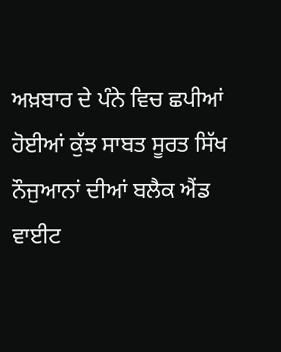ਅਖ਼ਬਾਰ ਦੇ ਪੰਨੇ ਵਿਚ ਛਪੀਆਂ ਹੋਈਆਂ ਕੁੱਝ ਸਾਬਤ ਸੂਰਤ ਸਿੱਖ ਨੌਜੁਆਨਾਂ ਦੀਆਂ ਬਲੈਕ ਐਂਡ ਵਾਈਟ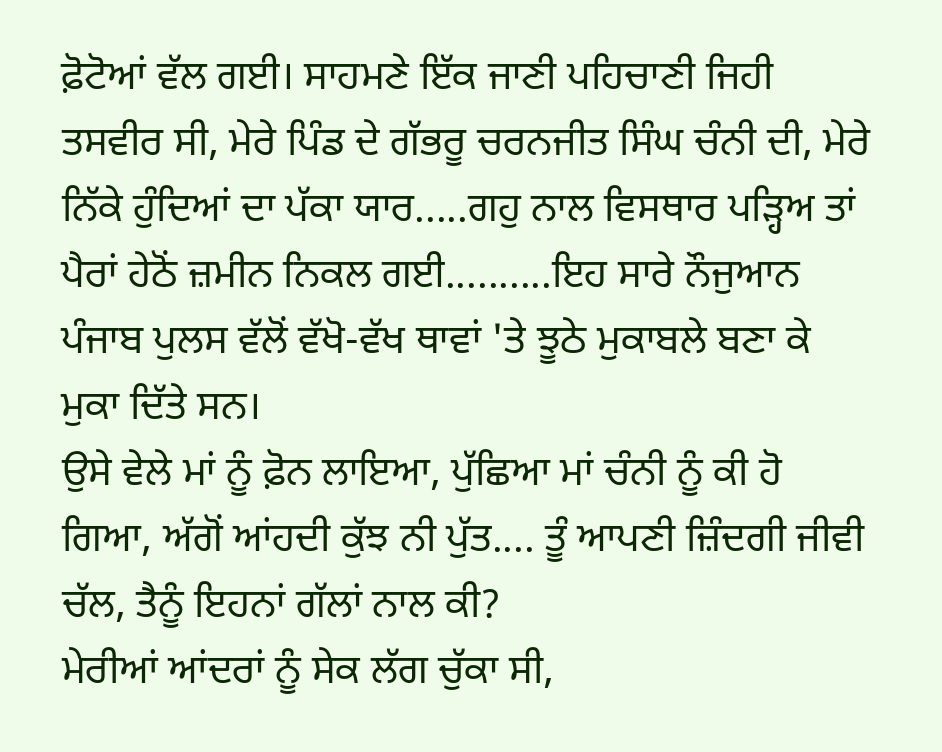ਫ਼ੋਟੋਆਂ ਵੱਲ ਗਈ। ਸਾਹਮਣੇ ਇੱਕ ਜਾਣੀ ਪਹਿਚਾਣੀ ਜਿਹੀ ਤਸਵੀਰ ਸੀ, ਮੇਰੇ ਪਿੰਡ ਦੇ ਗੱਭਰੂ ਚਰਨਜੀਤ ਸਿੰਘ ਚੰਨੀ ਦੀ, ਮੇਰੇ ਨਿੱਕੇ ਹੁੰਦਿਆਂ ਦਾ ਪੱਕਾ ਯਾਰ.....ਗਹੁ ਨਾਲ ਵਿਸਥਾਰ ਪੜ੍ਹਿਅ ਤਾਂ ਪੈਰਾਂ ਹੇਠੋਂ ਜ਼ਮੀਨ ਨਿਕਲ ਗਈ..........ਇਹ ਸਾਰੇ ਨੌਜੁਆਨ ਪੰਜਾਬ ਪੁਲਸ ਵੱਲੋਂ ਵੱਖੋ-ਵੱਖ ਥਾਵਾਂ 'ਤੇ ਝੂਠੇ ਮੁਕਾਬਲੇ ਬਣਾ ਕੇ ਮੁਕਾ ਦਿੱਤੇ ਸਨ।
ਉਸੇ ਵੇਲੇ ਮਾਂ ਨੂੰ ਫ਼ੋਨ ਲਾਇਆ, ਪੁੱਛਿਆ ਮਾਂ ਚੰਨੀ ਨੂੰ ਕੀ ਹੋ ਗਿਆ, ਅੱਗੋਂ ਆਂਹਦੀ ਕੁੱਝ ਨੀ ਪੁੱਤ.... ਤੂੰ ਆਪਣੀ ਜ਼ਿੰਦਗੀ ਜੀਵੀ ਚੱਲ, ਤੈਨੂੰ ਇਹਨਾਂ ਗੱਲਾਂ ਨਾਲ ਕੀ?
ਮੇਰੀਆਂ ਆਂਦਰਾਂ ਨੂੰ ਸੇਕ ਲੱਗ ਚੁੱਕਾ ਸੀ,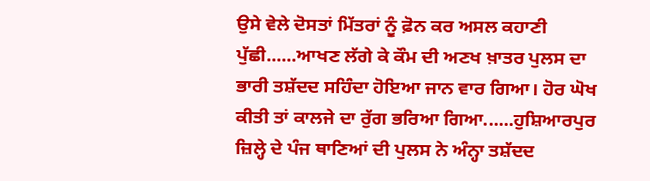ਉਸੇ ਵੇਲੇ ਦੋਸਤਾਂ ਮਿੱਤਰਾਂ ਨੂੰ ਫ਼ੋਨ ਕਰ ਅਸਲ ਕਹਾਣੀ ਪੁੱਛੀ......ਆਖਣ ਲੱਗੇ ਕੇ ਕੌਮ ਦੀ ਅਣਖ ਖ਼ਾਤਰ ਪੁਲਸ ਦਾ ਭਾਰੀ ਤਸ਼ੱਦਦ ਸਹਿੰਦਾ ਹੋਇਆ ਜਾਨ ਵਾਰ ਗਿਆ। ਹੋਰ ਘੋਖ ਕੀਤੀ ਤਾਂ ਕਾਲਜੇ ਦਾ ਰੁੱਗ ਭਰਿਆ ਗਿਆ......ਹੁਸ਼ਿਆਰਪੁਰ ਜ਼ਿਲ੍ਹੇ ਦੇ ਪੰਜ ਥਾਣਿਆਂ ਦੀ ਪੁਲਸ ਨੇ ਅੰਨ੍ਹਾ ਤਸ਼ੱਦਦ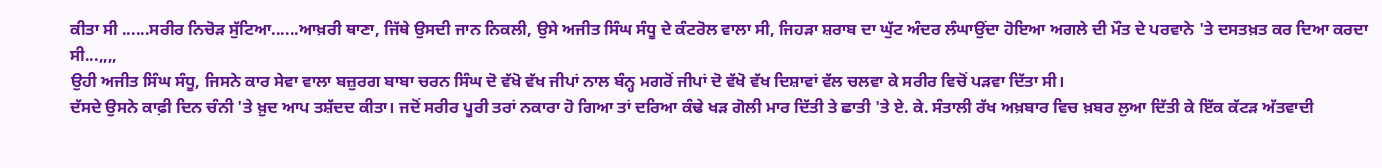ਕੀਤਾ ਸੀ ......ਸਰੀਰ ਨਿਚੋੜ ਸੁੱਟਿਆ......ਆਖ਼ਰੀ ਥਾਣਾ, ਜਿੱਥੇ ਉਸਦੀ ਜਾਨ ਨਿਕਲੀ, ਉਸੇ ਅਜੀਤ ਸਿੰਘ ਸੰਧੂ ਦੇ ਕੰਟਰੋਲ ਵਾਲਾ ਸੀ, ਜਿਹੜਾ ਸ਼ਰਾਬ ਦਾ ਘੁੱਟ ਅੰਦਰ ਲੰਘਾਉਂਦਾ ਹੋਇਆ ਅਗਲੇ ਦੀ ਮੌਤ ਦੇ ਪਰਵਾਨੇ 'ਤੇ ਦਸਤਖ਼ਤ ਕਰ ਦਿਆ ਕਰਦਾ ਸੀ...,,,,
ਉਹੀ ਅਜੀਤ ਸਿੰਘ ਸੰਧੂ, ਜਿਸਨੇ ਕਾਰ ਸੇਵਾ ਵਾਲਾ ਬਜ਼ੁਰਗ ਬਾਬਾ ਚਰਨ ਸਿੰਘ ਦੋ ਵੱਖੋ ਵੱਖ ਜੀਪਾਂ ਨਾਲ ਬੰਨ੍ਹ ਮਗਰੋਂ ਜੀਪਾਂ ਦੋ ਵੱਖੋ ਵੱਖ ਦਿਸ਼ਾਵਾਂ ਵੱਲ ਚਲਵਾ ਕੇ ਸਰੀਰ ਵਿਚੋਂ ਪੜਵਾ ਦਿੱਤਾ ਸੀ।
ਦੱਸਦੇ ਉਸਨੇ ਕਾਫ਼ੀ ਦਿਨ ਚੰਨੀ 'ਤੇ ਖ਼ੁਦ ਆਪ ਤਸ਼ੱਦਦ ਕੀਤਾ। ਜਦੋਂ ਸਰੀਰ ਪੂਰੀ ਤਰਾਂ ਨਕਾਰਾ ਹੋ ਗਿਆ ਤਾਂ ਦਰਿਆ ਕੰਢੇ ਖੜ ਗੋਲੀ ਮਾਰ ਦਿੱਤੀ ਤੇ ਛਾਤੀ 'ਤੇ ਏ. ਕੇ. ਸੰਤਾਲੀ ਰੱਖ ਅਖ਼ਬਾਰ ਵਿਚ ਖ਼ਬਰ ਲੁਆ ਦਿੱਤੀ ਕੇ ਇੱਕ ਕੱਟੜ ਅੱਤਵਾਦੀ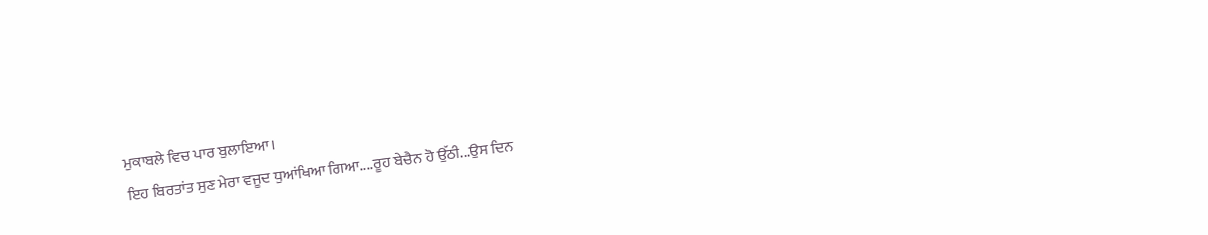ਮੁਕਾਬਲੇ ਵਿਚ ਪਾਰ ਬੁਲਾਇਆ।
ਇਹ ਬਿਰਤਾਂਤ ਸੁਣ ਮੇਰਾ ਵਜੂਦ ਧੁਆਂਖਿਆ ਗਿਆ....ਰੂਹ ਬੇਚੈਨ ਹੋ ਉੱਠੀ...ਉਸ ਦਿਨ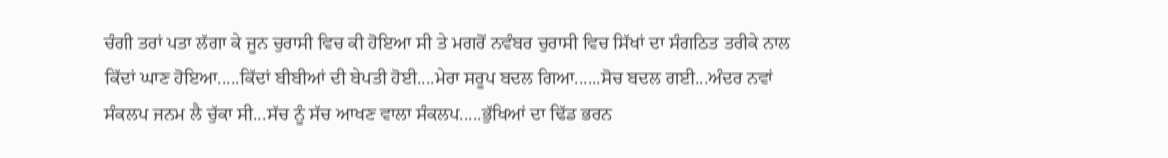ਚੰਗੀ ਤਰਾਂ ਪਤਾ ਲੱਗਾ ਕੇ ਜੂਨ ਚੁਰਾਸੀ ਵਿਚ ਕੀ ਹੋਇਆ ਸੀ ਤੇ ਮਗਰੋਂ ਨਵੰਬਰ ਚੁਰਾਸੀ ਵਿਚ ਸਿੱਖਾਂ ਦਾ ਸੰਗਠਿਤ ਤਰੀਕੇ ਨਾਲ ਕਿੱਦਾਂ ਘਾਣ ਹੋਇਆ.....ਕਿੱਦਾਂ ਬੀਬੀਆਂ ਦੀ ਬੇਪਤੀ ਹੋਈ....ਮੇਰਾ ਸਰੂਪ ਬਦਲ ਗਿਆ......ਸੋਚ ਬਦਲ ਗਈ...ਅੰਦਰ ਨਵਾਂ ਸੰਕਲਪ ਜਨਮ ਲੈ ਚੁੱਕਾ ਸੀ...ਸੱਚ ਨੂੰ ਸੱਚ ਆਖਣ ਵਾਲਾ ਸੰਕਲਪ.....ਭੁੱਖਿਆਂ ਦਾ ਢਿੱਡ ਭਰਨ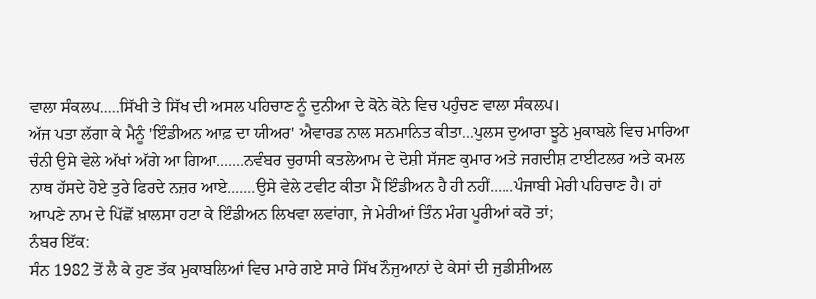ਵਾਲਾ ਸੰਕਲਪ.....ਸਿੱਖੀ ਤੇ ਸਿੱਖ ਦੀ ਅਸਲ ਪਹਿਚਾਣ ਨੂੰ ਦੁਨੀਆ ਦੇ ਕੋਨੇ ਕੋਨੇ ਵਿਚ ਪਹੁੰਚਣ ਵਾਲਾ ਸੰਕਲਪ।
ਅੱਜ ਪਤਾ ਲੱਗਾ ਕੇ ਮੈਨੂੰ 'ਇੰਡੀਅਨ ਆਫ਼ ਦਾ ਯੀਅਰ' ਐਵਾਰਡ ਨਾਲ ਸਨਮਾਨਿਤ ਕੀਤਾ...ਪੁਲਸ ਦੁਆਰਾ ਝੂਠੇ ਮੁਕਾਬਲੇ ਵਿਚ ਮਾਰਿਆ ਚੰਨੀ ਉਸੇ ਵੇਲੇ ਅੱਖਾਂ ਅੱਗੇ ਆ ਗਿਆ.......ਨਵੰਬਰ ਚੁਰਾਸੀ ਕਤਲੇਆਮ ਦੇ ਦੋਸ਼ੀ ਸੱਜਣ ਕੁਮਾਰ ਅਤੇ ਜਗਦੀਸ਼ ਟਾਈਟਲਰ ਅਤੇ ਕਮਲ ਨਾਥ ਹੱਸਦੇ ਹੋਏ ਤੁਰੇ ਫਿਰਦੇ ਨਜ਼ਰ ਆਏ.......ਉਸੇ ਵੇਲੇ ਟਵੀਟ ਕੀਤਾ ਮੈਂ ਇੰਡੀਅਨ ਹੈ ਹੀ ਨਹੀਂ......ਪੰਜਾਬੀ ਮੇਰੀ ਪਹਿਚਾਣ ਹੈ। ਹਾਂ ਆਪਣੇ ਨਾਮ ਦੇ ਪਿੱਛੋਂ ਖ਼ਾਲਸਾ ਹਟਾ ਕੇ ਇੰਡੀਅਨ ਲਿਖਵਾ ਲਵਾਂਗਾ, ਜੇ ਮੇਰੀਆਂ ਤਿੰਨ ਮੰਗ ਪੂਰੀਆਂ ਕਰੋ ਤਾਂ;
ਨੰਬਰ ਇੱਕ:
ਸੰਨ 1982 ਤੋਂ ਲੈ ਕੇ ਹੁਣ ਤੱਕ ਮੁਕਾਬਲਿਆਂ ਵਿਚ ਮਾਰੇ ਗਏ ਸਾਰੇ ਸਿੱਖ ਨੌਜੁਆਨਾਂ ਦੇ ਕੇਸਾਂ ਦੀ ਜੁਡੀਸ਼ੀਅਲ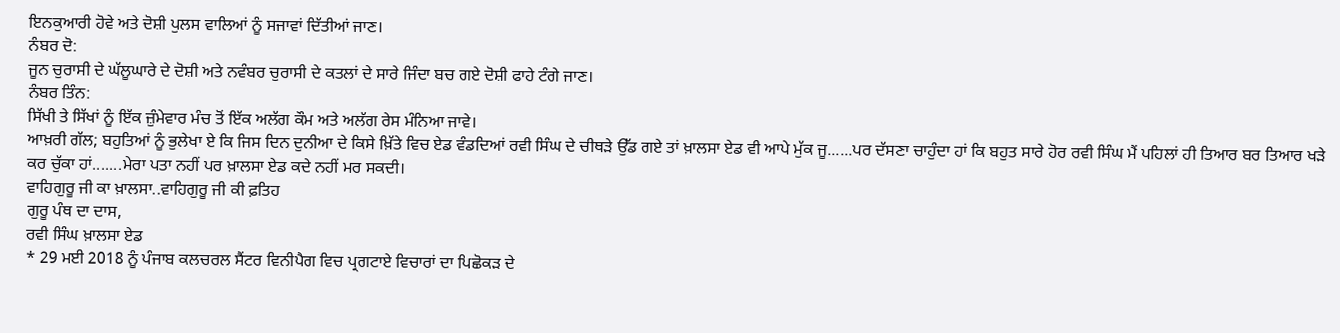ਇਨਕੁਆਰੀ ਹੋਵੇ ਅਤੇ ਦੋਸ਼ੀ ਪੁਲਸ ਵਾਲਿਆਂ ਨੂੰ ਸਜਾਵਾਂ ਦਿੱਤੀਆਂ ਜਾਣ।
ਨੰਬਰ ਦੋ:
ਜੂਨ ਚੁਰਾਸੀ ਦੇ ਘੱਲੂਘਾਰੇ ਦੇ ਦੋਸ਼ੀ ਅਤੇ ਨਵੰਬਰ ਚੁਰਾਸੀ ਦੇ ਕਤਲਾਂ ਦੇ ਸਾਰੇ ਜਿੰਦਾ ਬਚ ਗਏ ਦੋਸ਼ੀ ਫਾਹੇ ਟੰਗੇ ਜਾਣ।
ਨੰਬਰ ਤਿੰਨ:
ਸਿੱਖੀ ਤੇ ਸਿੱਖਾਂ ਨੂੰ ਇੱਕ ਜ਼ੁੰਮੇਵਾਰ ਮੰਚ ਤੋਂ ਇੱਕ ਅਲੱਗ ਕੌਮ ਅਤੇ ਅਲੱਗ ਰੇਸ ਮੰਨਿਆ ਜਾਵੇ।
ਆਖ਼ਰੀ ਗੱਲ; ਬਹੁਤਿਆਂ ਨੂੰ ਭੁਲੇਖਾ ਏ ਕਿ ਜਿਸ ਦਿਨ ਦੁਨੀਆ ਦੇ ਕਿਸੇ ਖ਼ਿੱਤੇ ਵਿਚ ਏਡ ਵੰਡਦਿਆਂ ਰਵੀ ਸਿੰਘ ਦੇ ਚੀਥੜੇ ਉੱਡ ਗਏ ਤਾਂ ਖ਼ਾਲਸਾ ਏਡ ਵੀ ਆਪੇ ਮੁੱਕ ਜੂ......ਪਰ ਦੱਸਣਾ ਚਾਹੁੰਦਾ ਹਾਂ ਕਿ ਬਹੁਤ ਸਾਰੇ ਹੋਰ ਰਵੀ ਸਿੰਘ ਮੈਂ ਪਹਿਲਾਂ ਹੀ ਤਿਆਰ ਬਰ ਤਿਆਰ ਖੜੇ ਕਰ ਚੁੱਕਾ ਹਾਂ.......ਮੇਰਾ ਪਤਾ ਨਹੀਂ ਪਰ ਖ਼ਾਲਸਾ ਏਡ ਕਦੇ ਨਹੀਂ ਮਰ ਸਕਦੀ।
ਵਾਹਿਗੁਰੂ ਜੀ ਕਾ ਖ਼ਾਲਸਾ..ਵਾਹਿਗੁਰੂ ਜੀ ਕੀ ਫ਼ਤਿਹ
ਗੁਰੂ ਪੰਥ ਦਾ ਦਾਸ,
ਰਵੀ ਸਿੰਘ ਖ਼ਾਲਸਾ ਏਡ
* 29 ਮਈ 2018 ਨੂੰ ਪੰਜਾਬ ਕਲਚਰਲ ਸੈਂਟਰ ਵਿਨੀਪੈਗ ਵਿਚ ਪ੍ਰਗਟਾਏ ਵਿਚਾਰਾਂ ਦਾ ਪਿਛੋਕੜ ਦੇ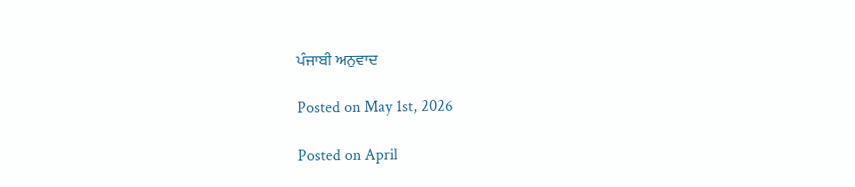ਪੰਜਾਬੀ ਅਨੁਵਾਦ

Posted on May 1st, 2026

Posted on April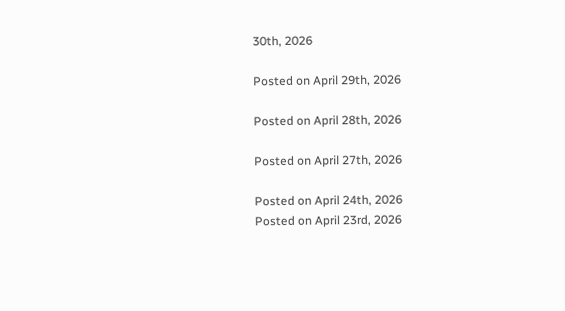30th, 2026

Posted on April 29th, 2026

Posted on April 28th, 2026

Posted on April 27th, 2026

Posted on April 24th, 2026
Posted on April 23rd, 2026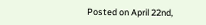Posted on April 22nd,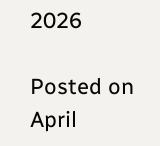2026

Posted on April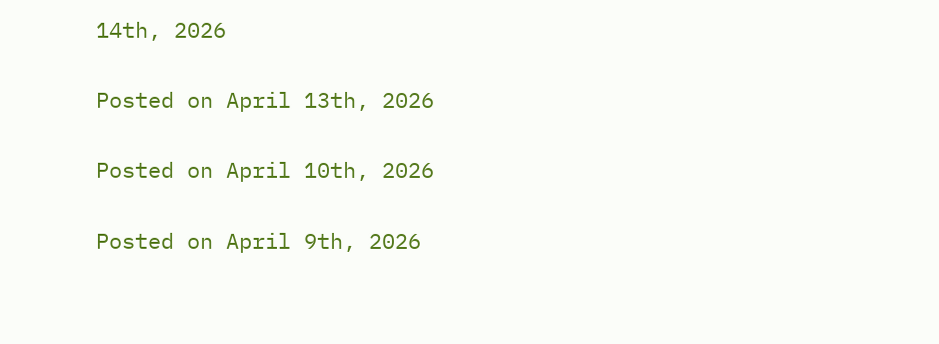14th, 2026

Posted on April 13th, 2026

Posted on April 10th, 2026

Posted on April 9th, 2026